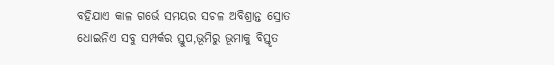ବହିଯାଏ କାଳ ଗର୍ଭେ ସମୟର ସଚଳ ଅବିଶ୍ରାନ୍ତ ସ୍ରୋତ
ଧୋଇନିଏ ସବୁ ସମ୍ପର୍କର ସ୍ତୁପ,ଭୂମିରୁ ଭୂମାକୁ ବିସ୍ତୃତ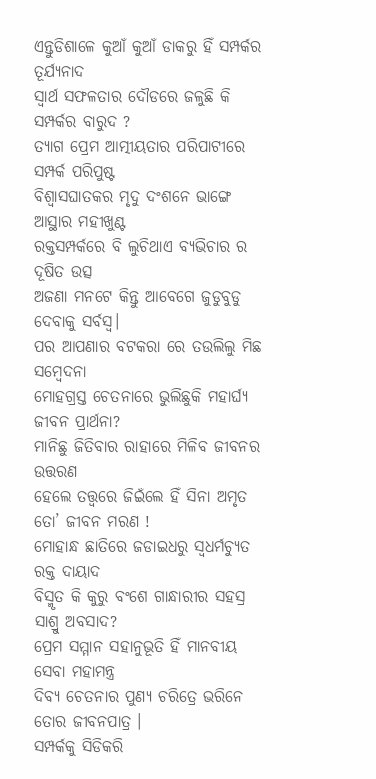ଏନ୍ତୁଡିଶାଳେ କୁଆଁ କୁଆଁ ଡାକରୁ ହିଁ ସମ୍ପର୍କର ତୂର୍ଯ୍ଯନାଦ
ସ୍ବାର୍ଥ ସଫଳତାର ଦୌଡରେ ଜଳୁଛି କି ସମ୍ପର୍କର ବାରୁଦ ?
ତ୍ଯାଗ ପ୍ରେମ ଆତ୍ମୀୟତାର ପରିପାଟୀରେ ସମ୍ପର୍କ ପରିପୁଷ୍ଟ
ବିଶ୍ବାସଘାତକର ମୃଦୁ ଦଂଶନେ ଭାଙ୍ଗେ ଆସ୍ଥାର ମହୀଖୁଣ୍ଟ
ରକ୍ତସମ୍ପର୍କରେ ବି ଲୁଚିଥାଏ ବ୍ୟଭିଚାର ର ଦୂଷିତ ଉତ୍ସ
ଅଜଣା ମନଟେ କିନ୍ତୁ ଆବେଗେ ଜୁଡୁବୁଡୁ ଦେବାକୁ ସର୍ବସ୍ବ।
ପର ଆପଣାର ବଟକରା ରେ ତଉଲିଲୁ ମିଛ ସମ୍ବେଦନା
ମୋହଗ୍ରସ୍ତ ଚେତନାରେ ଭୁଲିଛୁକି ମହାର୍ଘ୍ଯ ଜୀବନ ପ୍ରାର୍ଥନା?
ମାନିଛୁ ଜିତିବାର ରାହାରେ ମିଳିବ ଜୀବନର ଉତ୍ତରଣ
ହେଲେ ତତ୍ତ୍ବରେ ଜିଇଁଲେ ହିଁ ସିନା ଅମୃତ ତୋ’ ଜୀବନ ମରଣ !
ମୋହାନ୍ଧ ଛାତିରେ ଜଡାଇଧରୁ ସ୍ବଧର୍ମଚ୍ଯୁତ ରକ୍ତ ଦାୟାଦ
ବିସ୍ମୃତ କି କୁରୁ ବଂଶେ ଗାନ୍ଧାରୀର ସହସ୍ର ସାଶ୍ରୁ ଅବସାଦ?
ପ୍ରେମ ସମ୍ମାନ ସହାନୁଭୂତି ହିଁ ମାନବୀୟ ସେବା ମହାମନ୍ତ୍ର
ଦିବ୍ଯ ଚେତନାର ପୁଣ୍ଯ ଚରିତ୍ରେ ଭରିନେ ତୋର ଜୀବନପାତ୍ର ।
ସମ୍ପର୍କକୁ ସିଡିକରି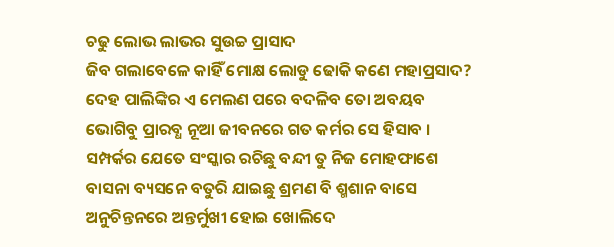ଚଢୁ ଲୋଭ ଲାଭର ସୁଉଚ୍ଚ ପ୍ରାସାଦ
ଜିବ ଗଲାବେଳେ କାହିଁ ମୋକ୍ଷ ଲୋଡୁ ଢୋକି କଣେ ମହାପ୍ରସାଦ?
ଦେହ ପାଲିଙ୍କିର ଏ ମେଲଣ ପରେ ବଦଳିବ ତୋ ଅବୟବ
ଭୋଗିବୁ ପ୍ରାରବ୍ଧ ନୂଆ ଜୀବନରେ ଗତ କର୍ମର ସେ ହିସାବ ।
ସମ୍ପର୍କର ଯେତେ ସଂସ୍କାର ରଚିଛୁ ବନ୍ଦୀ ତୁ ନିଜ ମୋହଫାଶେ
ବାସନା ବ୍ୟସନେ ବତୁରି ଯାଇଛୁ ଶ୍ରମଣ ବି ଶ୍ମଶାନ ବାସେ
ଅନୁଚିନ୍ତନରେ ଅନ୍ତର୍ମୁଖୀ ହୋଇ ଖୋଲିଦେ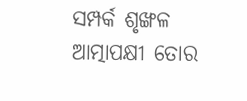ସମ୍ପର୍କ ଶୃଙ୍ଖଳ
ଆତ୍ମାପକ୍ଷୀ ତୋର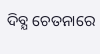ଦିବ୍ଯ ଚେତନାରେ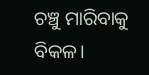ଚଞ୍ଚୁ ମାରିବାକୁ ବିକଳ।